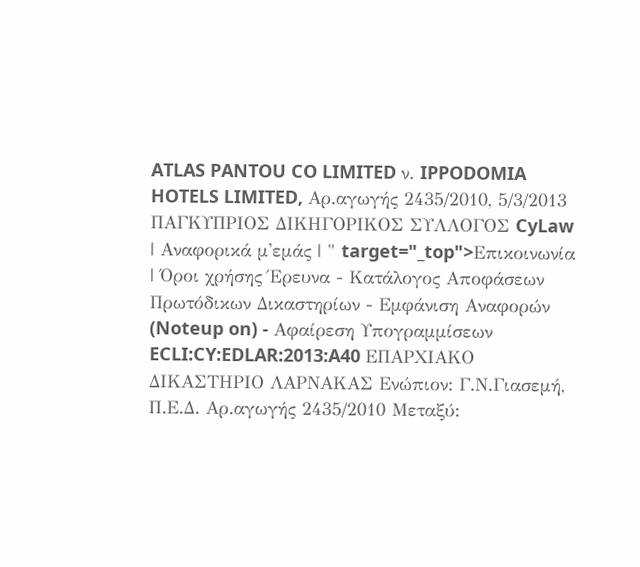ATLAS PANTOU CO LIMITED ν. IPPODOMIA HOTELS LIMITED, Αρ.αγωγής 2435/2010, 5/3/2013 ΠΑΓΚΥΠΡΙΟΣ ΔΙΚΗΓΟΡΙΚΟΣ ΣΥΛΛΟΓΟΣ CyLaw | Αναφορικά μ'εμάς | " target="_top">Επικοινωνία | Όροι χρήσης Έρευνα - Κατάλογος Αποφάσεων Πρωτόδικων Δικαστηρίων - Εμφάνιση Αναφορών (Noteup on) - Αφαίρεση Υπογραμμίσεων ECLI:CY:EDLAR:2013:A40 ΕΠΑΡΧΙΑΚΟ ΔΙΚΑΣΤΗΡΙΟ ΛΑΡΝΑΚΑΣ Ενώπιον: Γ.Ν.Γιασεμή, Π.Ε.Δ. Αρ.αγωγής 2435/2010 Μεταξύ: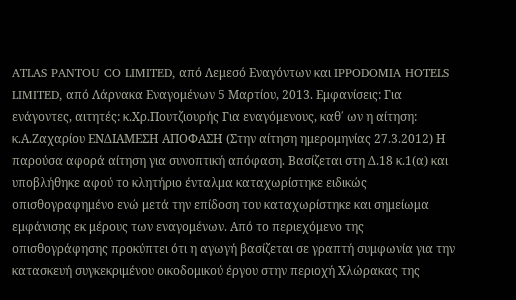ATLAS PANTOU CO LIMITED, από Λεμεσό Εναγόντων και IPPODOMIA HOTELS LIMITED, από Λάρνακα Εναγομένων 5 Μαρτίου, 2013. Εμφανίσεις: Για ενάγοντες, αιτητές: κ.Χρ.Πουτζιουρής Για εναγόμενους, καθ΄ ων η αίτηση: κ.Α.Ζαχαρίου ΕΝΔΙΑΜΕΣΗ ΑΠΟΦΑΣΗ (Στην αίτηση ημερομηνίας 27.3.2012) Η παρούσα αφορά αίτηση για συνοπτική απόφαση. Βασίζεται στη Δ.18 κ.1(α) και υποβλήθηκε αφού το κλητήριο ένταλμα καταχωρίστηκε ειδικώς οπισθογραφημένο ενώ μετά την επίδοση του καταχωρίστηκε και σημείωμα εμφάνισης εκ μέρους των εναγομένων. Από το περιεχόμενο της οπισθογράφησης προκύπτει ότι η αγωγή βασίζεται σε γραπτή συμφωνία για την κατασκευή συγκεκριμένου οικοδομικού έργου στην περιοχή Χλώρακας της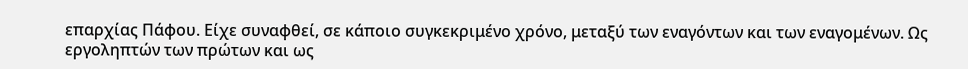επαρχίας Πάφου. Είχε συναφθεί, σε κάποιο συγκεκριμένο χρόνο, μεταξύ των εναγόντων και των εναγομένων. Ως εργοληπτών των πρώτων και ως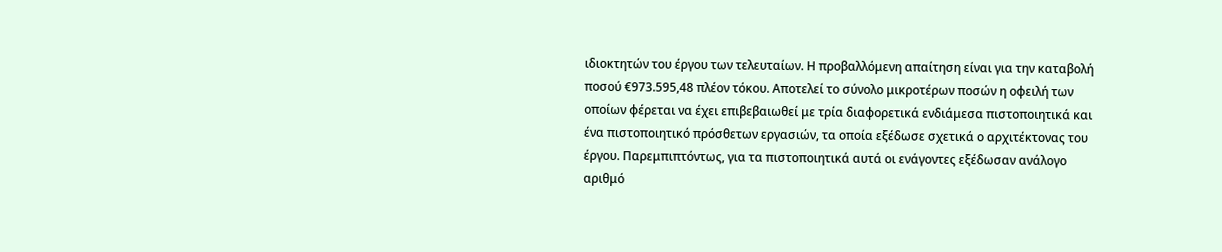ιδιοκτητών του έργου των τελευταίων. Η προβαλλόμενη απαίτηση είναι για την καταβολή ποσού €973.595,48 πλέον τόκου. Αποτελεί το σύνολο μικροτέρων ποσών η οφειλή των οποίων φέρεται να έχει επιβεβαιωθεί με τρία διαφορετικά ενδιάμεσα πιστοποιητικά και ένα πιστοποιητικό πρόσθετων εργασιών, τα οποία εξέδωσε σχετικά ο αρχιτέκτονας του έργου. Παρεμπιπτόντως, για τα πιστοποιητικά αυτά οι ενάγοντες εξέδωσαν ανάλογο αριθμό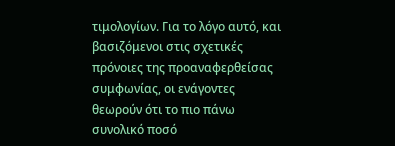τιμολογίων. Για το λόγο αυτό, και βασιζόμενοι στις σχετικές πρόνοιες της προαναφερθείσας συμφωνίας, οι ενάγοντες θεωρούν ότι το πιο πάνω συνολικό ποσό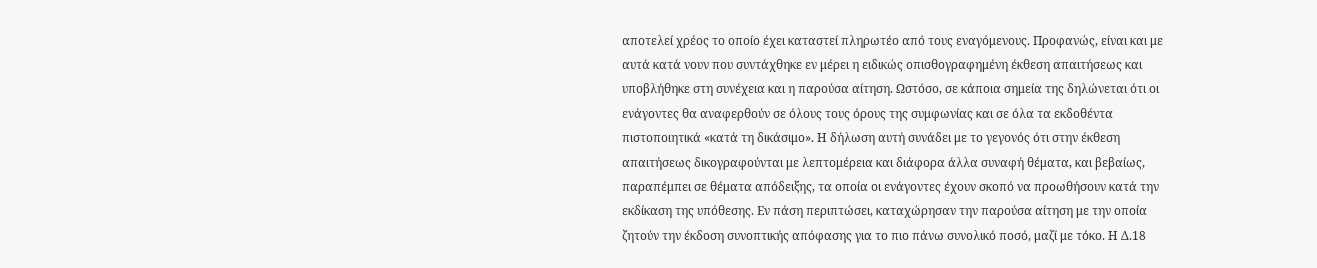αποτελεί χρέος το οποίο έχει καταστεί πληρωτέο από τους εναγόμενους. Προφανώς, είναι και με αυτά κατά νουν που συντάχθηκε εν μέρει η ειδικώς οπισθογραφημένη έκθεση απαιτήσεως και υποβλήθηκε στη συνέχεια και η παρούσα αίτηση. Ωστόσο, σε κάποια σημεία της δηλώνεται ότι οι ενάγοντες θα αναφερθούν σε όλους τους όρους της συμφωνίας και σε όλα τα εκδοθέντα πιστοποιητικά «κατά τη δικάσιμο». Η δήλωση αυτή συνάδει με το γεγονός ότι στην έκθεση απαιτήσεως δικογραφούνται με λεπτομέρεια και διάφορα άλλα συναφή θέματα, και βεβαίως, παραπέμπει σε θέματα απόδειξης, τα οποία οι ενάγοντες έχουν σκοπό να προωθήσουν κατά την εκδίκαση της υπόθεσης. Εν πάση περιπτώσει, καταχώρησαν την παρούσα αίτηση με την οποία ζητούν την έκδοση συνοπτικής απόφασης για το πιο πάνω συνολικό ποσό, μαζί με τόκο. Η Δ.18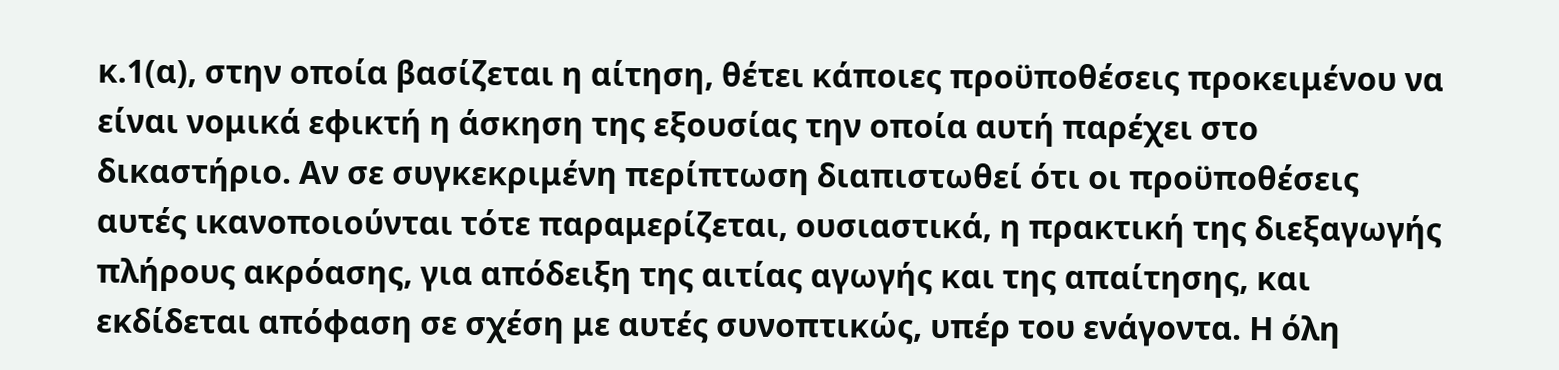κ.1(α), στην οποία βασίζεται η αίτηση, θέτει κάποιες προϋποθέσεις προκειμένου να είναι νομικά εφικτή η άσκηση της εξουσίας την οποία αυτή παρέχει στο δικαστήριο. Αν σε συγκεκριμένη περίπτωση διαπιστωθεί ότι οι προϋποθέσεις αυτές ικανοποιούνται τότε παραμερίζεται, ουσιαστικά, η πρακτική της διεξαγωγής πλήρους ακρόασης, για απόδειξη της αιτίας αγωγής και της απαίτησης, και εκδίδεται απόφαση σε σχέση με αυτές συνοπτικώς, υπέρ του ενάγοντα. Η όλη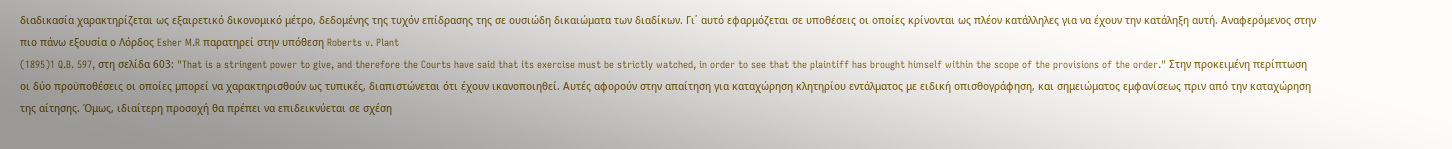διαδικασία χαρακτηρίζεται ως εξαιρετικό δικονομικό μέτρο, δεδομένης της τυχόν επίδρασης της σε ουσιώδη δικαιώματα των διαδίκων. Γι΄ αυτό εφαρμόζεται σε υποθέσεις οι οποίες κρίνονται ως πλέον κατάλληλες για να έχουν την κατάληξη αυτή. Αναφερόμενος στην πιο πάνω εξουσία ο Λόρδος Esher M.R παρατηρεί στην υπόθεση Roberts v. Plant
(1895)1 Q.B. 597, στη σελίδα 603: "That is a stringent power to give, and therefore the Courts have said that its exercise must be strictly watched, in order to see that the plaintiff has brought himself within the scope of the provisions of the order." Στην προκειμένη περίπτωση οι δύο προϋποθέσεις οι οποίες μπορεί να χαρακτηρισθούν ως τυπικές, διαπιστώνεται ότι έχουν ικανοποιηθεί. Αυτές αφορούν στην απαίτηση για καταχώρηση κλητηρίου εντάλματος με ειδική οπισθογράφηση, και σημειώματος εμφανίσεως πριν από την καταχώρηση της αίτησης. Όμως, ιδιαίτερη προσοχή θα πρέπει να επιδεικνύεται σε σχέση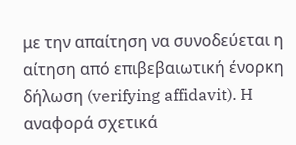με την απαίτηση να συνοδεύεται η αίτηση από επιβεβαιωτική ένορκη δήλωση (verifying affidavit). H αναφορά σχετικά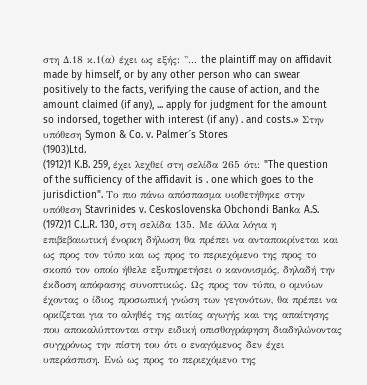στη Δ.18 κ.1(α) έχει ως εξής: "... the plaintiff may on affidavit made by himself, or by any other person who can swear positively to the facts, verifying the cause of action, and the amount claimed (if any), ... apply for judgment for the amount so indorsed, together with interest (if any) . and costs.» Στην υπόθεση Symon & Co. v. Palmer´s Stores
(1903)Ltd.
(1912)1 K.B. 259, έχει λεχθεί στη σελίδα 265 ότι: "The question of the sufficiency of the affidavit is . one which goes to the jurisdiction". Το πιο πάνω απόσπασμα υιοθετήθηκε στην υπόθεση Stavrinides v. Ceskoslovenska Obchondi Bankα A.S.
(1972)1 C.L.R. 130, στη σελίδα 135. Με άλλα λόγια η επιβεβαιωτική ένορκη δήλωση θα πρέπει να ανταποκρίνεται και ως προς τον τύπο και ως προς το περιεχόμενο της προς το σκοπό τον οποίο ήθελε εξυπηρετήσει ο κανονισμός, δηλαδή την έκδοση απόφασης συνοπτικώς. Ως προς τον τύπο, ο ομνύων έχοντας ο ίδιος προσωπική γνώση των γεγονότων, θα πρέπει να ορκίζεται για το αληθές της αιτίας αγωγής και της απαίτησης που αποκαλύπτονται στην ειδική οπισθογράφηση διαδηλώνοντας συγχρόνως την πίστη του ότι ο εναγόμενος δεν έχει υπεράσπιση. Eνώ ως προς το περιεχόμενο της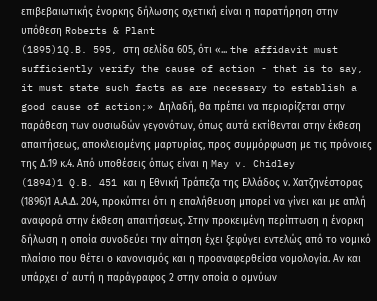επιβεβαιωτικής ένορκης δήλωσης σχετική είναι η παρατήρηση στην υπόθεση Roberts & Plant
(1895)1Q.B. 595, στη σελίδα 605, ότι «... the affidavit must sufficiently verify the cause of action - that is to say, it must state such facts as are necessary to establish a good cause of action;» Δηλαδή, θα πρέπει να περιορίζεται στην παράθεση των ουσιωδών γεγονότων, όπως αυτά εκτίθενται στην έκθεση απαιτήσεως, αποκλειομένης μαρτυρίας, προς συμμόρφωση με τις πρόνοιες της Δ.19 κ.4. Από υποθέσεις όπως είναι η May v. Chidley
(1894)1 Q.B. 451 και η Εθνική Τράπεζα της Ελλάδος ν. Χατζηνέστορας
(1896)1 Α.Α.Δ. 204, προκύπτει ότι η επαλήθευση μπορεί να γίνει και με απλή αναφορά στην έκθεση απαιτήσεως. Στην προκειμένη περίπτωση η ένορκη δήλωση η οποία συνοδεύει την αίτηση έχει ξεφύγει εντελώς από το νομικό πλαίσιο που θέτει ο κανονισμός και η προαναφερθείσα νομολογία. Αν και υπάρχει σ΄ αυτή η παράγραφος 2 στην οποία ο ομνύων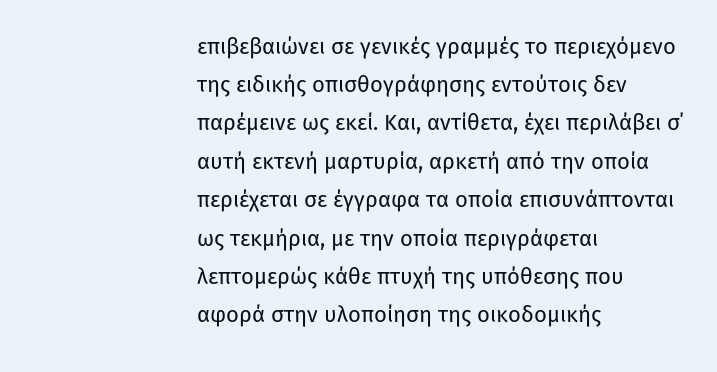επιβεβαιώνει σε γενικές γραμμές το περιεχόμενο της ειδικής οπισθογράφησης εντούτοις δεν παρέμεινε ως εκεί. Και, αντίθετα, έχει περιλάβει σ΄ αυτή εκτενή μαρτυρία, αρκετή από την οποία περιέχεται σε έγγραφα τα οποία επισυνάπτονται ως τεκμήρια, με την οποία περιγράφεται λεπτομερώς κάθε πτυχή της υπόθεσης που αφορά στην υλοποίηση της οικοδομικής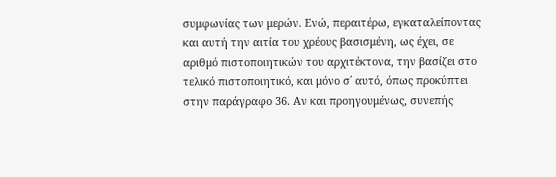συμφωνίας των μερών. Ενώ, περαιτέρω, εγκαταλείποντας και αυτή την αιτία του χρέους βασισμένη, ως έχει, σε αριθμό πιστοποιητικών του αρχιτέκτονα, την βασίζει στο τελικό πιστοποιητικό, και μόνο σ΄ αυτό, όπως προκύπτει στην παράγραφο 36. Αν και προηγουμένως, συνεπής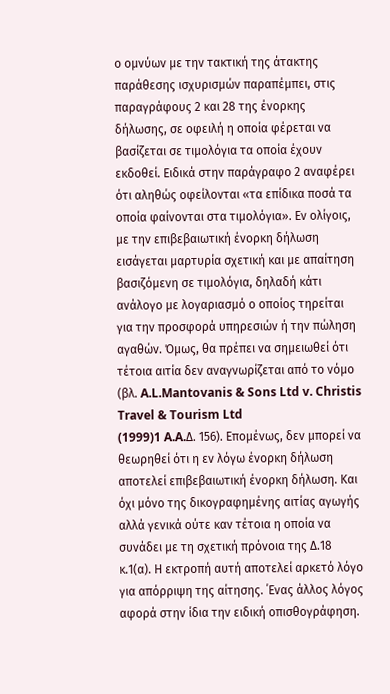ο ομνύων με την τακτική της άτακτης παράθεσης ισχυρισμών παραπέμπει, στις παραγράφους 2 και 28 της ένορκης δήλωσης, σε οφειλή η οποία φέρεται να βασίζεται σε τιμολόγια τα οποία έχουν εκδοθεί. Ειδικά στην παράγραφο 2 αναφέρει ότι αληθώς οφείλονται «τα επίδικα ποσά τα οποία φαίνονται στα τιμολόγια». Εν ολίγοις, με την επιβεβαιωτική ένορκη δήλωση εισάγεται μαρτυρία σχετική και με απαίτηση βασιζόμενη σε τιμολόγια, δηλαδή κάτι ανάλογο με λογαριασμό ο οποίος τηρείται για την προσφορά υπηρεσιών ή την πώληση αγαθών. Όμως, θα πρέπει να σημειωθεί ότι τέτοια αιτία δεν αναγνωρίζεται από το νόμο (βλ. A.L.Mantovanis & Sons Ltd v. Christis Travel & Tourism Ltd
(1999)1 A.A.Δ. 156). Επομένως, δεν μπορεί να θεωρηθεί ότι η εν λόγω ένορκη δήλωση αποτελεί επιβεβαιωτική ένορκη δήλωση. Και όχι μόνο της δικογραφημένης αιτίας αγωγής αλλά γενικά ούτε καν τέτοια η οποία να συνάδει με τη σχετική πρόνοια της Δ.18 κ.1(α). Η εκτροπή αυτή αποτελεί αρκετό λόγο για απόρριψη της αίτησης. ΄Ενας άλλος λόγος αφορά στην ίδια την ειδική οπισθογράφηση.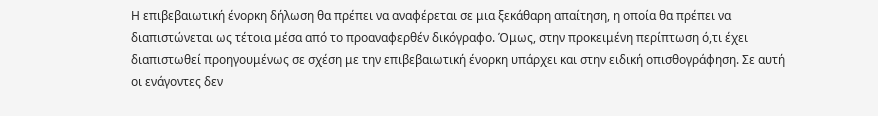Η επιβεβαιωτική ένορκη δήλωση θα πρέπει να αναφέρεται σε μια ξεκάθαρη απαίτηση, η οποία θα πρέπει να διαπιστώνεται ως τέτοια μέσα από το προαναφερθέν δικόγραφο. Όμως, στην προκειμένη περίπτωση ό,τι έχει διαπιστωθεί προηγουμένως σε σχέση με την επιβεβαιωτική ένορκη υπάρχει και στην ειδική οπισθογράφηση. Σε αυτή οι ενάγοντες δεν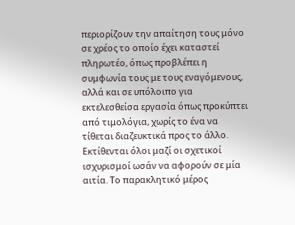περιορίζουν την απαίτηση τους μόνο σε χρέος το οποίο έχει καταστεί πληρωτέο, όπως προβλέπει η συμφωνία τους με τους εναγόμενους, αλλά και σε υπόλοιπο για εκτελεσθείσα εργασία όπως προκύπτει από τιμολόγια, χωρίς το ένα να τίθεται διαζευκτικά προς το άλλο. Εκτίθενται όλοι μαζί οι σχετικοί ισχυρισμοί ωσάν να αφορούν σε μία αιτία. Το παρακλητικό μέρος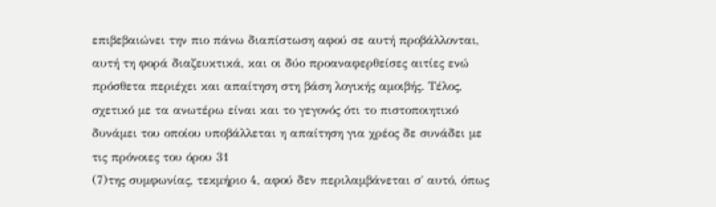επιβεβαιώνει την πιο πάνω διαπίστωση αφού σε αυτή προβάλλονται, αυτή τη φορά διαζευκτικά, και οι δύο προαναφερθείσες αιτίες ενώ πρόσθετα περιέχει και απαίτηση στη βάση λογικής αμοιβής. Τέλος, σχετικό με τα ανωτέρω είναι και το γεγονός ότι το πιστοποιητικό δυνάμει του οποίου υποβάλλεται η απαίτηση για χρέος δε συνάδει με τις πρόνοιες του όρου 31
(7)της συμφωνίας, τεκμήριο 4, αφού δεν περιλαμβάνεται σ΄ αυτό, όπως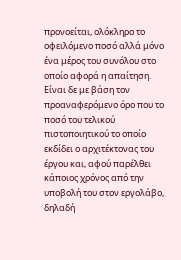προνοείται, ολόκληρο το οφειλόμενο ποσό αλλά μόνο ένα μέρος του συνόλου στο οποίο αφορά η απαίτηση. Είναι δε με βάση τον προαναφερόμενο όρο που το ποσό του τελικού πιστοποιητικού το οποίο εκδίδει ο αρχιτέκτονας του έργου και, αφού παρέλθει κάποιος χρόνος από την υποβολή του στον εργολάβο, δηλαδή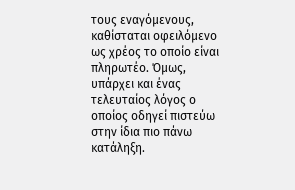τους εναγόμενους, καθίσταται οφειλόμενο ως χρέος το οποίο είναι πληρωτέο. Όμως, υπάρχει και ένας τελευταίος λόγος ο οποίος οδηγεί πιστεύω στην ίδια πιο πάνω κατάληξη.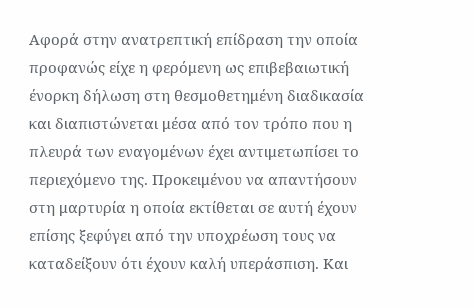Αφορά στην ανατρεπτική επίδραση την οποία προφανώς είχε η φερόμενη ως επιβεβαιωτική ένορκη δήλωση στη θεσμοθετημένη διαδικασία και διαπιστώνεται μέσα από τον τρόπο που η πλευρά των εναγομένων έχει αντιμετωπίσει το περιεχόμενο της. Προκειμένου να απαντήσουν στη μαρτυρία η οποία εκτίθεται σε αυτή έχουν επίσης ξεφύγει από την υποχρέωση τους να καταδείξουν ότι έχουν καλή υπεράσπιση. Και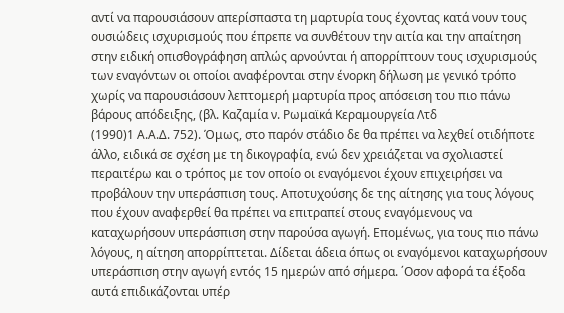αντί να παρουσιάσουν απερίσπαστα τη μαρτυρία τους έχοντας κατά νουν τους ουσιώδεις ισχυρισμούς που έπρεπε να συνθέτουν την αιτία και την απαίτηση στην ειδική οπισθογράφηση απλώς αρνούνται ή απορρίπτουν τους ισχυρισμούς των εναγόντων οι οποίοι αναφέρονται στην ένορκη δήλωση με γενικό τρόπο χωρίς να παρουσιάσουν λεπτομερή μαρτυρία προς απόσειση του πιο πάνω βάρους απόδειξης, (βλ. Καζαμία ν. Ρωμαϊκά Κεραμουργεία Λτδ
(1990)1 Α.Α.Δ. 752). Όμως, στο παρόν στάδιο δε θα πρέπει να λεχθεί οτιδήποτε άλλο, ειδικά σε σχέση με τη δικογραφία, ενώ δεν χρειάζεται να σχολιαστεί περαιτέρω και ο τρόπος με τον οποίο οι εναγόμενοι έχουν επιχειρήσει να προβάλουν την υπεράσπιση τους. Aποτυχούσης δε της αίτησης για τους λόγους που έχουν αναφερθεί θα πρέπει να επιτραπεί στους εναγόμενους να καταχωρήσουν υπεράσπιση στην παρούσα αγωγή. Επομένως, για τους πιο πάνω λόγους, η αίτηση απορρίπτεται. Δίδεται άδεια όπως οι εναγόμενοι καταχωρήσουν υπεράσπιση στην αγωγή εντός 15 ημερών από σήμερα. ΄Οσον αφορά τα έξοδα αυτά επιδικάζονται υπέρ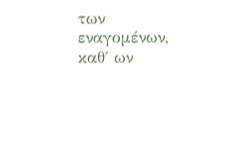των εναγομένων, καθ΄ ων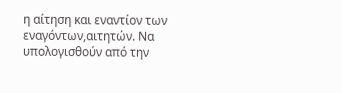η αίτηση και εναντίον των εναγόντων,αιτητών. Να υπολογισθούν από την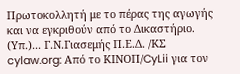Πρωτοκολλητή με το πέρας της αγωγής και να εγκριθούν από το Δικαστήριο. (Υπ.)... Γ.Ν.Γιασεμής Π.Ε.Δ. /ΚΣ cylaw.org: Από το ΚΙΝOΠ/CyLii για τον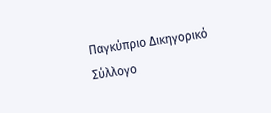Παγκύπριο Δικηγορικό Σύλλογο